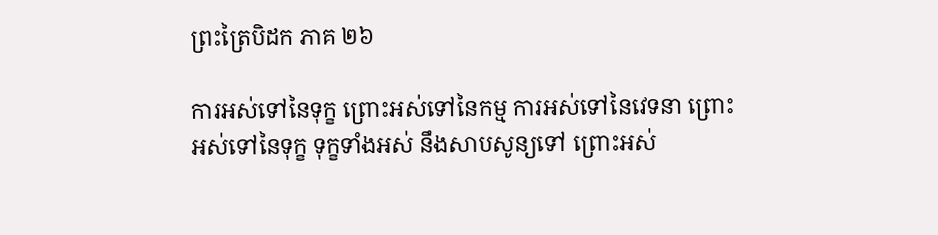ព្រះត្រៃបិដក ភាគ ២៦

ការអស់ទៅនៃទុក្ខ ព្រោះអស់ទៅនៃកម្ម ការអស់ទៅនៃវេទនា ព្រោះអស់ទៅនៃទុក្ខ ទុក្ខទាំងអស់ នឹងសាបសូន្យទៅ ព្រោះអស់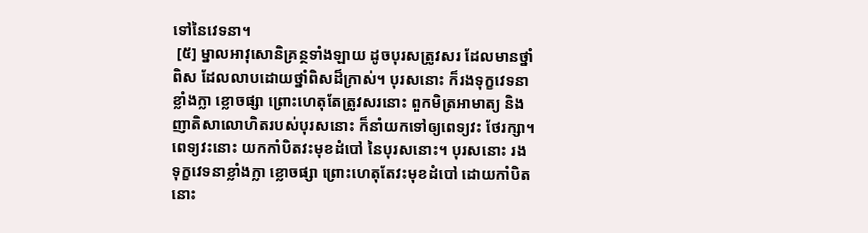ទៅនៃវេទនា។
 [៥] ម្នាលអាវុសោនិគ្រន្ថទាំងឡាយ ដូចបុរសត្រូវសរ ដែលមានថ្នាំពិស ដែលលាបដោយថ្នាំពិសដ៏ក្រាស់។ បុរសនោះ ក៏រងទុក្ខវេទនាខ្លាំងក្លា ខ្លោចផ្សា ព្រោះហេតុតែត្រូវសរនោះ ពួកមិត្រអាមាត្យ និងញាតិសាលោហិតរបស់បុរសនោះ ក៏នាំយកទៅឲ្យពេទ្យវះ ថែរក្សា។ ពេទ្យវះនោះ យកកាំបិតវះមុខដំបៅ នៃបុរសនោះ។ បុរសនោះ រងទុក្ខវេទនាខ្លាំងក្លា ខ្លោចផ្សា ព្រោះហេតុតែវះមុខដំបៅ ដោយកាំបិតនោះ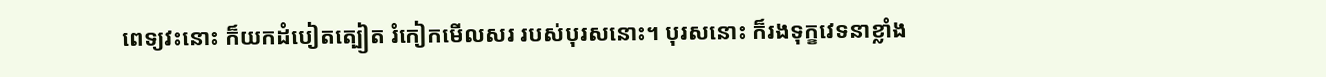ពេទ្យវះនោះ ក៏យកដំបៀតត្បៀត រំកៀកមើលសរ របស់បុរសនោះ។ បុរសនោះ ក៏រងទុក្ខវេទនាខ្លាំង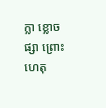ក្លា ខ្លោចផ្សា ព្រោះហេតុ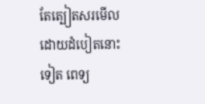តែត្បៀតសរមើល ដោយដំបៀតនោះទៀត ពេទ្យ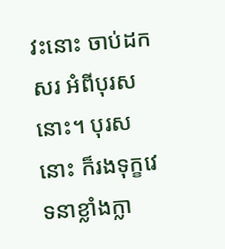វះនោះ ចាប់ដកសរ អំពីបុរសនោះ។ បុរសនោះ ក៏រងទុក្ខវេទនាខ្លាំងក្លា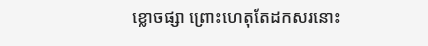ខ្លោចផ្សា ព្រោះហេតុតែដកសរនោះ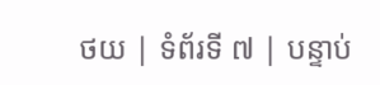ថយ | ទំព័រទី ៧ | បន្ទាប់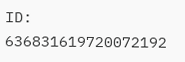ID: 636831619720072192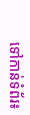ទៅកាន់ទំព័រ៖